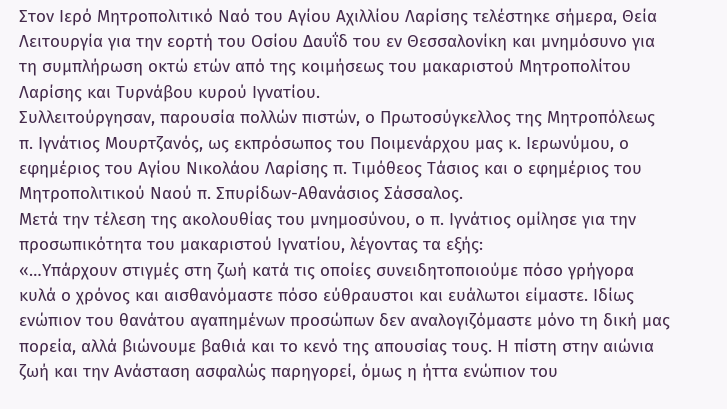Στον Ιερό Μητροπολιτικό Ναό του Αγίου Αχιλλίου Λαρίσης τελέστηκε σήμερα, Θεία Λειτουργία για την εορτή του Οσίου Δαυΐδ του εν Θεσσαλονίκη και μνημόσυνο για τη συμπλήρωση οκτώ ετών από της κοιμήσεως του μακαριστού Μητροπολίτου Λαρίσης και Τυρνάβου κυρού Ιγνατίου.
Συλλειτούργησαν, παρουσία πολλών πιστών, ο Πρωτοσύγκελλος της Μητροπόλεως π. Ιγνάτιος Μουρτζανός, ως εκπρόσωπος του Ποιμενάρχου μας κ. Ιερωνύμου, ο εφημέριος του Αγίου Νικολάου Λαρίσης π. Τιμόθεος Τάσιος και ο εφημέριος του Μητροπολιτικού Ναού π. Σπυρίδων-Αθανάσιος Σάσσαλος.
Μετά την τέλεση της ακολουθίας του μνημοσύνου, ο π. Ιγνάτιος ομίλησε για την προσωπικότητα του μακαριστού Ιγνατίου, λέγοντας τα εξής:
«…Υπάρχουν στιγμές στη ζωή κατά τις οποίες συνειδητοποιούμε πόσο γρήγορα κυλά ο χρόνος και αισθανόμαστε πόσο εύθραυστοι και ευάλωτοι είμαστε. Ιδίως ενώπιον του θανάτου αγαπημένων προσώπων δεν αναλογιζόμαστε μόνο τη δική μας πορεία, αλλά βιώνουμε βαθιά και το κενό της απουσίας τους. Η πίστη στην αιώνια ζωή και την Ανάσταση ασφαλώς παρηγορεί, όμως η ήττα ενώπιον του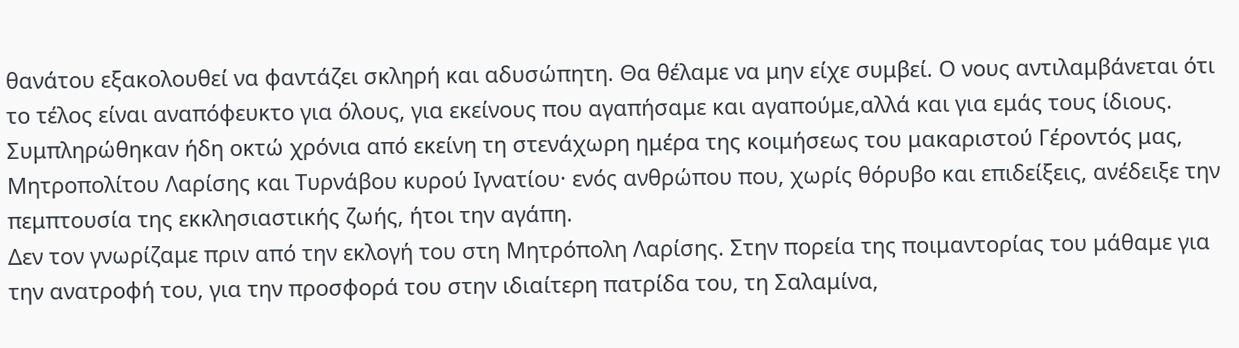θανάτου εξακολουθεί να φαντάζει σκληρή και αδυσώπητη. Θα θέλαμε να μην είχε συμβεί. Ο νους αντιλαμβάνεται ότι το τέλος είναι αναπόφευκτο για όλους, για εκείνους που αγαπήσαμε και αγαπούμε,αλλά και για εμάς τους ίδιους.
Συμπληρώθηκαν ήδη οκτώ χρόνια από εκείνη τη στενάχωρη ημέρα της κοιμήσεως του μακαριστού Γέροντός μας, Μητροπολίτου Λαρίσης και Τυρνάβου κυρού Ιγνατίου· ενός ανθρώπου που, χωρίς θόρυβο και επιδείξεις, ανέδειξε την πεμπτουσία της εκκλησιαστικής ζωής, ήτοι την αγάπη.
Δεν τον γνωρίζαμε πριν από την εκλογή του στη Μητρόπολη Λαρίσης. Στην πορεία της ποιμαντορίας του μάθαμε για την ανατροφή του, για την προσφορά του στην ιδιαίτερη πατρίδα του, τη Σαλαμίνα,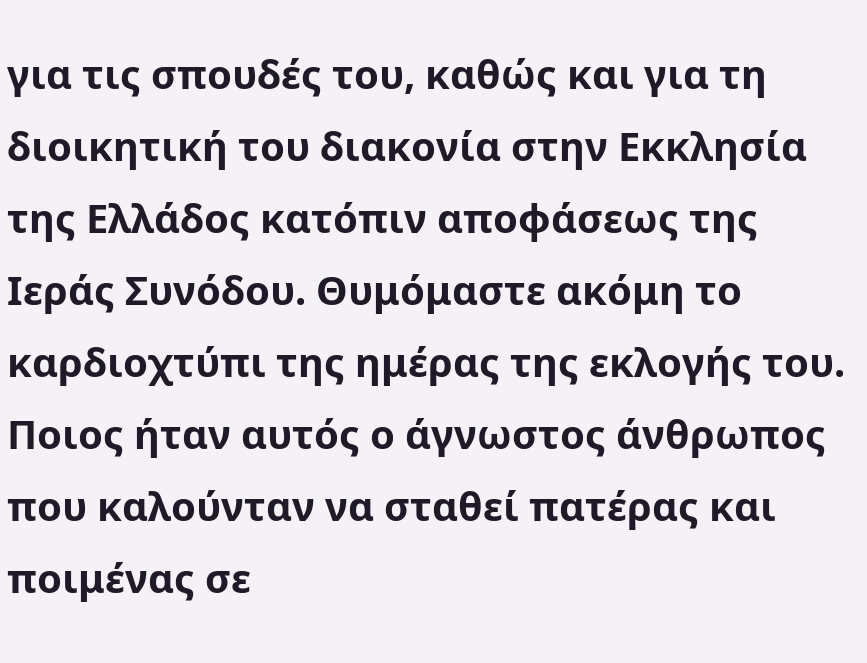για τις σπουδές του, καθώς και για τη διοικητική του διακονία στην Εκκλησία της Ελλάδος κατόπιν αποφάσεως της Ιεράς Συνόδου. Θυμόμαστε ακόμη το καρδιοχτύπι της ημέρας της εκλογής του. Ποιος ήταν αυτός ο άγνωστος άνθρωπος που καλούνταν να σταθεί πατέρας και ποιμένας σε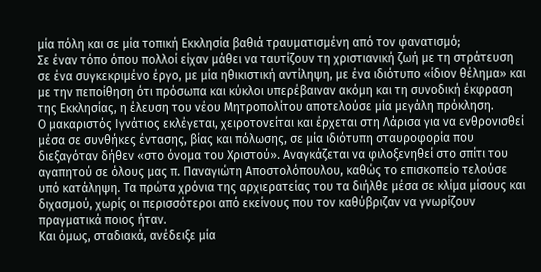μία πόλη και σε μία τοπική Εκκλησία βαθιά τραυματισμένη από τον φανατισμό;
Σε έναν τόπο όπου πολλοί είχαν μάθει να ταυτίζουν τη χριστιανική ζωή με τη στράτευση σε ένα συγκεκριμένο έργο, με μία ηθικιστική αντίληψη, με ένα ιδιότυπο «ίδιον θέλημα» και με την πεποίθηση ότι πρόσωπα και κύκλοι υπερέβαιναν ακόμη και τη συνοδική έκφραση της Εκκλησίας, η έλευση του νέου Μητροπολίτου αποτελούσε μία μεγάλη πρόκληση.
Ο μακαριστός Ιγνάτιος εκλέγεται, χειροτονείται και έρχεται στη Λάρισα για να ενθρονισθεί μέσα σε συνθήκες έντασης, βίας και πόλωσης, σε μία ιδιότυπη σταυροφορία που διεξαγόταν δήθεν «στο όνομα του Χριστού». Αναγκάζεται να φιλοξενηθεί στο σπίτι του αγαπητού σε όλους μας π. Παναγιώτη Αποστολόπουλου, καθώς το επισκοπείο τελούσε υπό κατάληψη. Τα πρώτα χρόνια της αρχιερατείας του τα διήλθε μέσα σε κλίμα μίσους και διχασμού, χωρίς οι περισσότεροι από εκείνους που τον καθύβριζαν να γνωρίζουν πραγματικά ποιος ήταν.
Και όμως, σταδιακά, ανέδειξε μία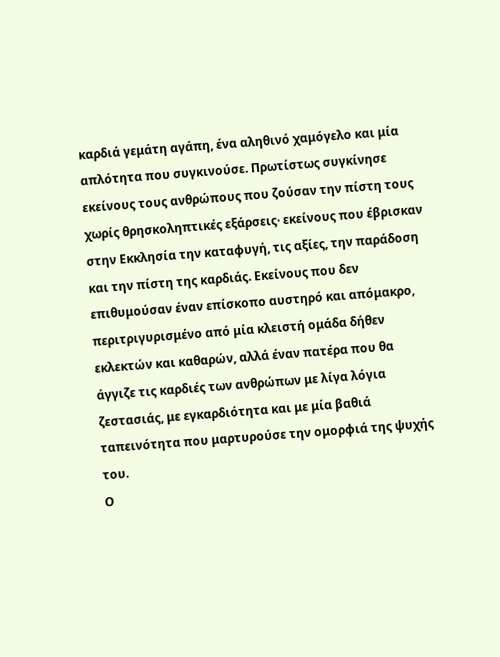καρδιά γεμάτη αγάπη, ένα αληθινό χαμόγελο και μία απλότητα που συγκινούσε. Πρωτίστως συγκίνησε εκείνους τους ανθρώπους που ζούσαν την πίστη τους χωρίς θρησκοληπτικές εξάρσεις· εκείνους που έβρισκαν στην Εκκλησία την καταφυγή, τις αξίες, την παράδοση και την πίστη της καρδιάς. Εκείνους που δεν επιθυμούσαν έναν επίσκοπο αυστηρό και απόμακρο, περιτριγυρισμένο από μία κλειστή ομάδα δήθεν εκλεκτών και καθαρών, αλλά έναν πατέρα που θα άγγιζε τις καρδιές των ανθρώπων με λίγα λόγια ζεστασιάς, με εγκαρδιότητα και με μία βαθιά ταπεινότητα που μαρτυρούσε την ομορφιά της ψυχής του.
Ο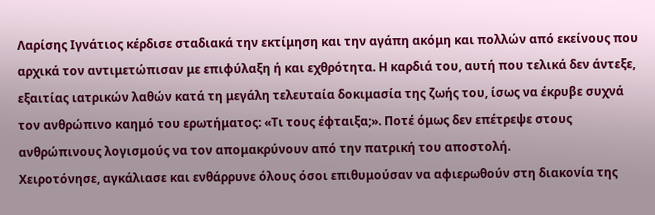Λαρίσης Ιγνάτιος κέρδισε σταδιακά την εκτίμηση και την αγάπη ακόμη και πολλών από εκείνους που αρχικά τον αντιμετώπισαν με επιφύλαξη ή και εχθρότητα. Η καρδιά του, αυτή που τελικά δεν άντεξε, εξαιτίας ιατρικών λαθών κατά τη μεγάλη τελευταία δοκιμασία της ζωής του, ίσως να έκρυβε συχνά τον ανθρώπινο καημό του ερωτήματος: «Τι τους έφταιξα;». Ποτέ όμως δεν επέτρεψε στους ανθρώπινους λογισμούς να τον απομακρύνουν από την πατρική του αποστολή.
Χειροτόνησε, αγκάλιασε και ενθάρρυνε όλους όσοι επιθυμούσαν να αφιερωθούν στη διακονία της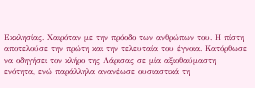Εκκλησίας. Χαιρόταν με την πρόοδο των ανθρώπων του. Η πίστη αποτελούσε την πρώτη και την τελευταία του έγνοια. Κατόρθωσε να οδηγήσει τον κλήρο της Λάρισας σε μία αξιοθαύμαστη ενότητα, ενώ παράλληλα ανανέωσε ουσιαστικά τη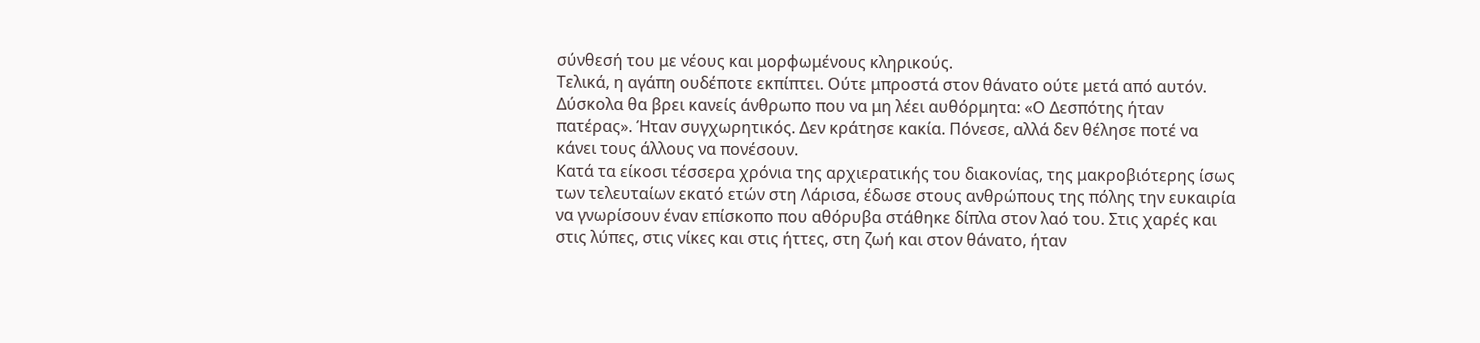σύνθεσή του με νέους και μορφωμένους κληρικούς.
Τελικά, η αγάπη ουδέποτε εκπίπτει. Ούτε μπροστά στον θάνατο ούτε μετά από αυτόν. Δύσκολα θα βρει κανείς άνθρωπο που να μη λέει αυθόρμητα: «Ο Δεσπότης ήταν πατέρας». Ήταν συγχωρητικός. Δεν κράτησε κακία. Πόνεσε, αλλά δεν θέλησε ποτέ να κάνει τους άλλους να πονέσουν.
Κατά τα είκοσι τέσσερα χρόνια της αρχιερατικής του διακονίας, της μακροβιότερης ίσως των τελευταίων εκατό ετών στη Λάρισα, έδωσε στους ανθρώπους της πόλης την ευκαιρία να γνωρίσουν έναν επίσκοπο που αθόρυβα στάθηκε δίπλα στον λαό του. Στις χαρές και στις λύπες, στις νίκες και στις ήττες, στη ζωή και στον θάνατο, ήταν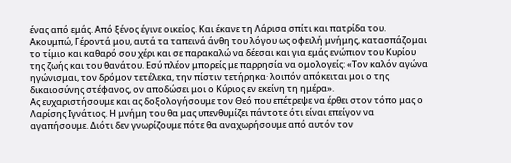ένας από εμάς. Από ξένος έγινε οικείος. Και έκανε τη Λάρισα σπίτι και πατρίδα του.
Ακουμπώ, Γέροντά μου, αυτά τα ταπεινά άνθη του λόγου ως οφειλή μνήμης, κατασπάζομαι το τίμιο και καθαρό σου χέρι και σε παρακαλώ να δέεσαι και για εμάς ενώπιον του Κυρίου της ζωής και του θανάτου. Εσύ πλέον μπορείς με παρρησία να ομολογείς: «Τον καλόν αγώνα ηγώνισμαι, τον δρόμον τετέλεκα, την πίστιν τετήρηκα· λοιπόν απόκειται μοι ο της δικαιοσύνης στέφανος, ον αποδώσει μοι ο Κύριος εν εκείνη τη ημέρα».
Ας ευχαριστήσουμε και ας δοξολογήσουμε τον Θεό που επέτρεψε να έρθει στον τόπο μας ο Λαρίσης Ιγνάτιος. Η μνήμη του θα μας υπενθυμίζει πάντοτε ότι είναι επείγον να αγαπήσουμε. Διότι δεν γνωρίζουμε πότε θα αναχωρήσουμε από αυτόν τον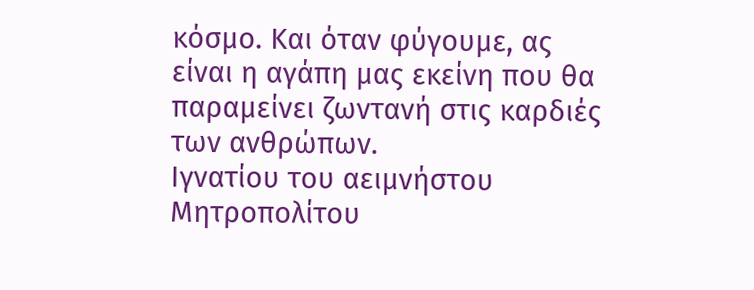κόσμο. Και όταν φύγουμε, ας είναι η αγάπη μας εκείνη που θα παραμείνει ζωντανή στις καρδιές των ανθρώπων.
Ιγνατίου του αειμνήστου Μητροπολίτου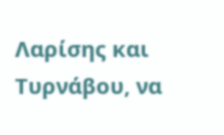Λαρίσης και Τυρνάβου, να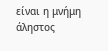είναι η μνήμη άληστος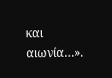και αιωνία…».